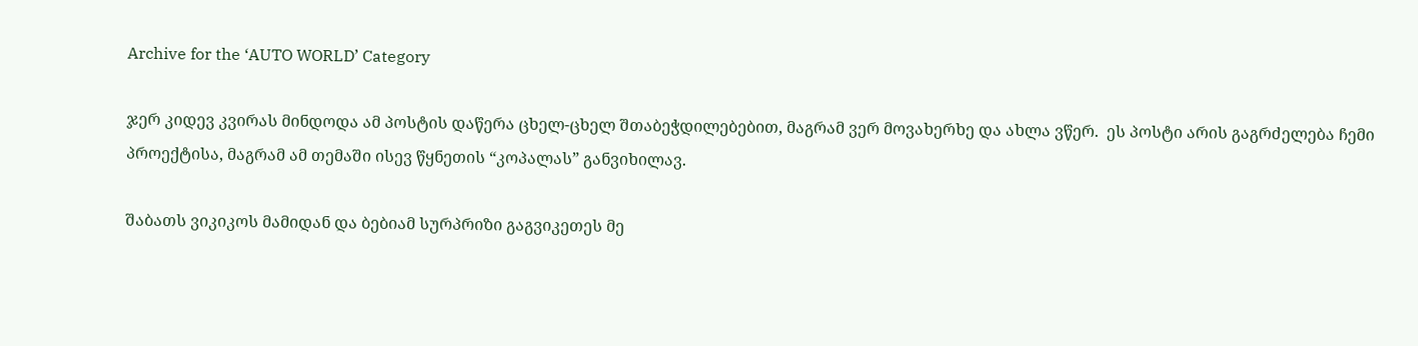Archive for the ‘AUTO WORLD’ Category

ჯერ კიდევ კვირას მინდოდა ამ პოსტის დაწერა ცხელ-ცხელ შთაბეჭდილებებით, მაგრამ ვერ მოვახერხე და ახლა ვწერ.  ეს პოსტი არის გაგრძელება ჩემი პროექტისა, მაგრამ ამ თემაში ისევ წყნეთის “კოპალას” განვიხილავ.

შაბათს ვიკიკოს მამიდან და ბებიამ სურპრიზი გაგვიკეთეს მე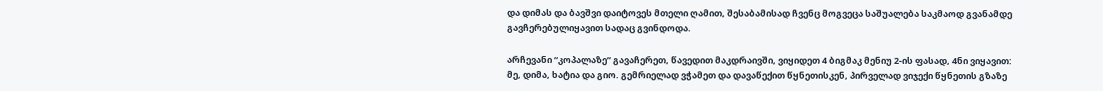და დიმას და ბავშვი დაიტოვეს მთელი ღამით, შესაბამისად ჩვენც მოგვეცა საშუალება საკმაოდ გვანამდე გავჩერებულიყავით სადაც გვინდოდა.

არჩევანი “კოპალაზე” გავაჩერეთ, წავედით მაკდრაივში, ვიყიდეთ 4 ბიგმაკ მენიუ 2-ის ფასად, 4ნი ვიყავით: მე, დიმა, ხატია და გიო. გემრიელად ვჭამეთ და დავაწექით წყნეთისკენ, პირველად ვიჯექი წყნეთის გზაზე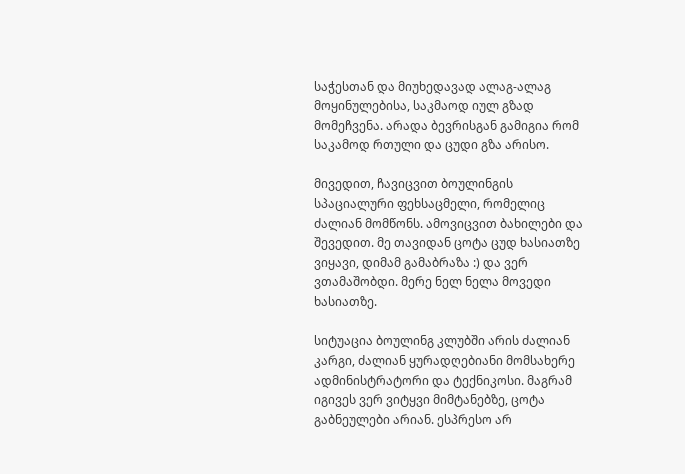საჭესთან და მიუხედავად ალაგ-ალაგ მოყინულებისა, საკმაოდ იულ გზად მომეჩვენა. არადა ბევრისგან გამიგია რომ საკამოდ რთული და ცუდი გზა არისო.

მივედით, ჩავიცვით ბოულინგის სპაციალური ფეხსაცმელი, რომელიც ძალიან მომწონს. ამოვიცვით ბახილები და შევედით. მე თავიდან ცოტა ცუდ ხასიათზე ვიყავი, დიმამ გამაბრაზა :) და ვერ ვთამაშობდი. მერე ნელ ნელა მოვედი ხასიათზე.

სიტუაცია ბოულინგ კლუბში არის ძალიან კარგი, ძალიან ყურადღებიანი მომსახერე ადმინისტრატორი და ტექნიკოსი. მაგრამ იგივეს ვერ ვიტყვი მიმტანებზე, ცოტა გაბნეულები არიან. ესპრესო არ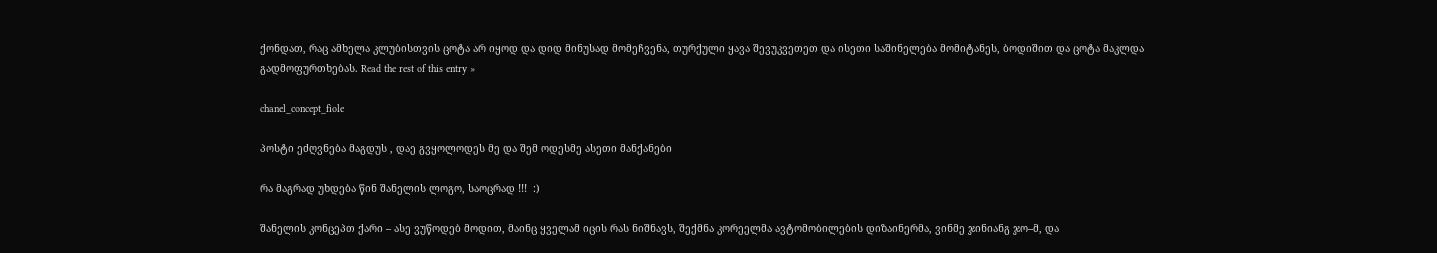ქონდათ, რაც ამხელა კლუბისთვის ცოტა არ იყოდ და დიდ მინუსად მომეჩვენა, თურქული ყავა შევუკვეთეთ და ისეთი საშინელება მომიტანეს, ბოდიშით და ცოტა მაკლდა გადმოფურთხებას. Read the rest of this entry »

chanel_concept_fiole

პოსტი ეძღვნება მაგდუს , დაე გვყოლოდეს მე და შემ ოდესმე ასეთი მანქანები

რა მაგრად უხდება წინ შანელის ლოგო, საოცრად !!!  :)

შანელის კონცეპთ ქარი – ასე ვუწოდებ მოდით, მაინც ყველამ იცის რას ნიშნავს, შექმნა კორეელმა ავტომობილების დიზაინერმა, ვინმე ჯინიანგ ჯო–მ, და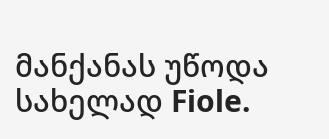მანქანას უწოდა სახელად Fiole.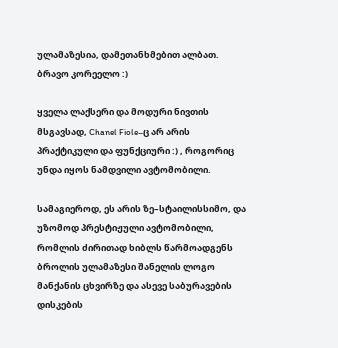ულამაზესია, დამეთანხმებით ალბათ. ბრავო კორეელო :)

ყველა ლაქსერი და მოდური ნივთის მსგავსად, Chanel Fiole–ც არ არის პრაქტიკული და ფუნქციური :) , როგორიც უნდა იყოს ნამდვილი ავტომობილი.

სამაგიეროდ, ეს არის ზე–სტაილისსიმო, და უზომოდ პრესტიჟული ავტომობილი, რომლის ძირითად ხიბლს წარმოადგენს ბროლის ულამაზესი შანელის ლოგო მანქანის ცხვირზე და ასევე საბურავების დისკების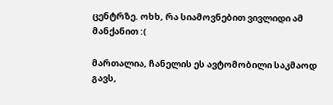ცენტრზე. ოხხ, რა სიამოვნებით ვივლიდი ამ მანქანით :(

მართალია, ჩანელის ეს ავტომობილი საკმაოდ გავს,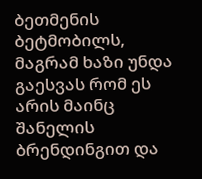ბეთმენის ბეტმობილს, მაგრამ ხაზი უნდა გაესვას რომ ეს არის მაინც შანელის ბრენდინგით და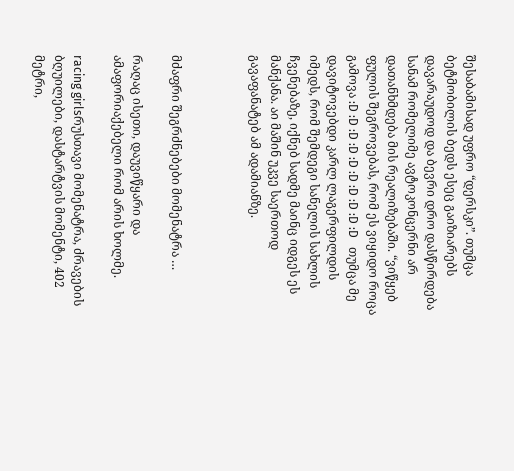შესაბამისად უფრო “დერსკი”. თუმცა ბეტმობილის ბედს ესეც გაიზიარებს დავარაუდოდ და ბევრი დრო დასწირდება სანამ რომელიმე ავტოკონცერნი არ დათანხმდება მის რეალიზებაში. “ვიწყებ ფულის შეგროვებას, რომ ეს ვიყიდო როცა გამოვა :D :D :D :D :D :D :D :D :D :D   თუმცა მე დავიტოვებდი კარლ ლაგერფილდის იმედს, რომ შემდეგი სანელის სახლის ჩვენებაზე, იქნებ სადმე მაინც იდგეს ეს მანქანა. აი მაშინ უკვე საერთოდ გავაფანატებ ამ ადამიანზე.



მძაფრი შეგრძნებები მომენატრა …

რაღაც ისეთი, დაუვიწყარი და ამაფორიაქებელი რომ არის ხოლმე.

racing girlsრუსთავი მომენატრა, ძრავების ბღუილები, დასტარტვის მომენტი, 402 მეტრი,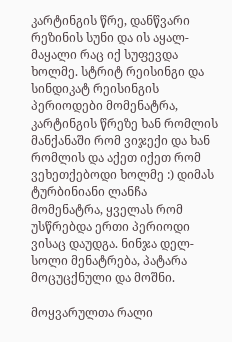კარტინგის წრე, დანწვარი რეზინის სუნი და ის აყალ-მაყალი რაც იქ სუფევდა ხოლმე. სტრიტ რეისინგი და სინდიკატ რეისინგის პერიოდები მომენატრა, კარტინგის წრეზე ხან რომლის მანქანაში რომ ვიჯექი და ხან რომლის და აქეთ იქეთ რომ ვეხეთქებოდი ხოლმე :) დიმას ტურბინიანი ლანჩა მომენატრა, ყველას რომ უსწრებდა ერთი პერიოდი ვისაც დაუდგა. ნინჯა დელ-სოლი მენატრება, პატარა მოცუცქნული და მოშნი.

მოყვარულთა რალი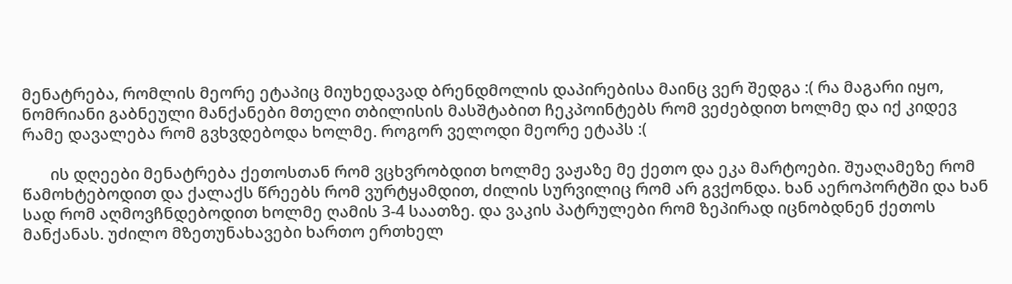მენატრება, რომლის მეორე ეტაპიც მიუხედავად ბრენდმოლის დაპირებისა მაინც ვერ შედგა :( რა მაგარი იყო, ნომრიანი გაბნეული მანქანები მთელი თბილისის მასშტაბით ჩეკპოინტებს რომ ვეძებდით ხოლმე და იქ კიდევ რამე დავალება რომ გვხვდებოდა ხოლმე. როგორ ველოდი მეორე ეტაპს :(

       ის დღეები მენატრება ქეთოსთან რომ ვცხვრობდით ხოლმე ვაჟაზე მე ქეთო და ეკა მარტოები. შუაღამეზე რომ წამოხტებოდით და ქალაქს წრეებს რომ ვურტყამდით, ძილის სურვილიც რომ არ გვქონდა. ხან აეროპორტში და ხან სად რომ აღმოვჩნდებოდით ხოლმე ღამის 3-4 საათზე. და ვაკის პატრულები რომ ზეპირად იცნობდნენ ქეთოს მანქანას. უძილო მზეთუნახავები ხართო ერთხელ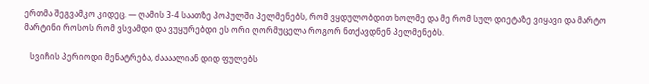ერთმა შეგვამკო კიდეც. — ღამის 3-4 საათზე პოპულში პელმენებს, რომ ვყდულობდით ხოლმე და მე რომ სულ დიეტაზე ვიყავი და მარტო მარტინი როსოს რომ ვსვამდი და ვუყურებდი ეს ორი ღორმუცელა როგორ ნთქავდნენ პელმენებს.

   სვიჩის პერიოდი მენატრება, ძაააალიან დიდ ფულებს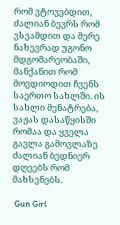რომ ვტოვებდით, ძალიან ბევრს რომ ვსვამდით და მერე ნახევრად უგონო მდგომარეობაში, მანქანით რომ მოვდიოდით ჩვენს საერთო სახლში. ის სახლი მენატრება, ვაჟას დასაწყისში რომაა და ყველა გავლა გამოვლაზე ძალიან ბედნიერ დღეებს რომ მახსენებს.

 Gun Girl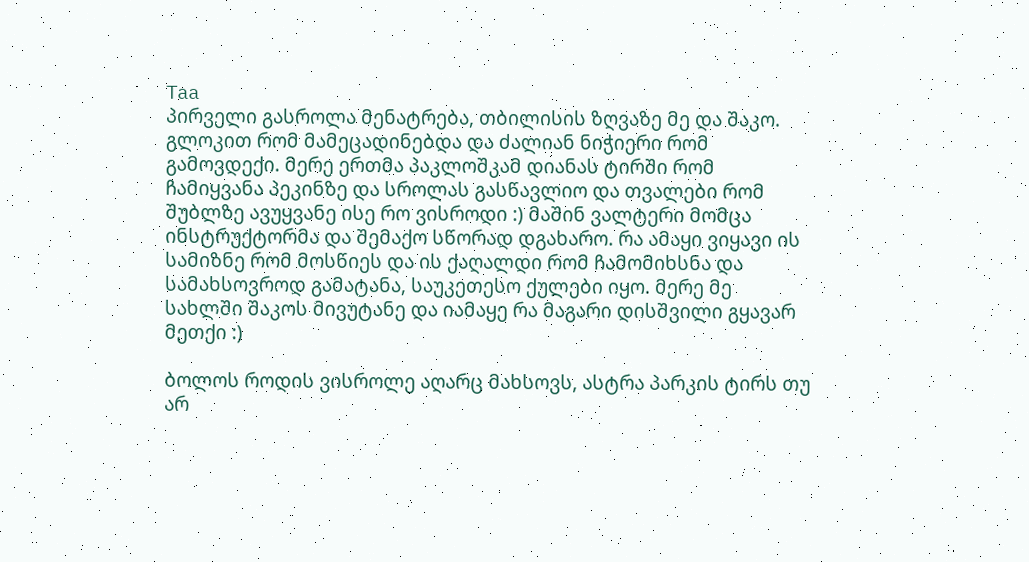Taa                                                        პირველი გასროლა მენატრება, თბილისის ზღვაზე მე და შაკო. გლოკით რომ მამეცადინებდა და ძალიან ნიჭიერი რომ გამოვდექი. მერე ერთმა პაკლოშკამ დიანას ტირში რომ ჩამიყვანა პეკინზე და სროლას გასწავლიო და თვალები რომ შუბლზე ავუყვანე ისე რო ვისროდი :) მაშინ ვალტერი მომცა ინსტრუქტორმა და შემაქო სწორად დგახარო. რა ამაყი ვიყავი ის სამიზნე რომ მოსწიეს და ის ქაღალდი რომ ჩამომიხსნა და სამახსოვროდ გამატანა, საუკეთესო ქულები იყო. მერე მე სახლში შაკოს მივუტანე და იამაყე რა მაგარი დისშვილი გყავარ მეთქი :)

ბოლოს როდის ვისროლე აღარც მახსოვს, ასტრა პარკის ტირს თუ არ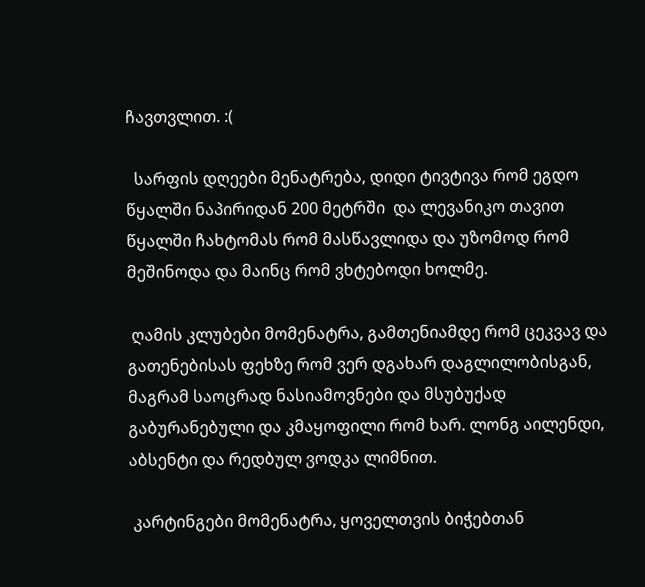ჩავთვლით. :(

  სარფის დღეები მენატრება, დიდი ტივტივა რომ ეგდო წყალში ნაპირიდან 200 მეტრში  და ლევანიკო თავით წყალში ჩახტომას რომ მასწავლიდა და უზომოდ რომ მეშინოდა და მაინც რომ ვხტებოდი ხოლმე.

 ღამის კლუბები მომენატრა, გამთენიამდე რომ ცეკვავ და გათენებისას ფეხზე რომ ვერ დგახარ დაგლილობისგან, მაგრამ საოცრად ნასიამოვნები და მსუბუქად გაბურანებული და კმაყოფილი რომ ხარ. ლონგ აილენდი, აბსენტი და რედბულ ვოდკა ლიმნით.

 კარტინგები მომენატრა, ყოველთვის ბიჭებთან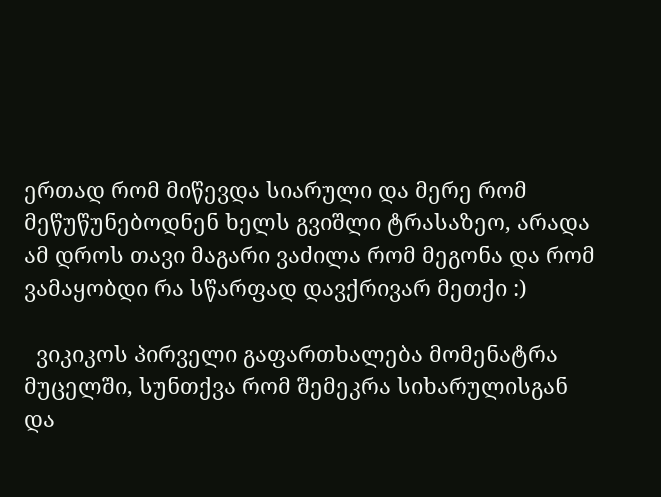ერთად რომ მიწევდა სიარული და მერე რომ მეწუწუნებოდნენ ხელს გვიშლი ტრასაზეო, არადა ამ დროს თავი მაგარი ვაძილა რომ მეგონა და რომ ვამაყობდი რა სწარფად დავქრივარ მეთქი :)

  ვიკიკოს პირველი გაფართხალება მომენატრა მუცელში, სუნთქვა რომ შემეკრა სიხარულისგან და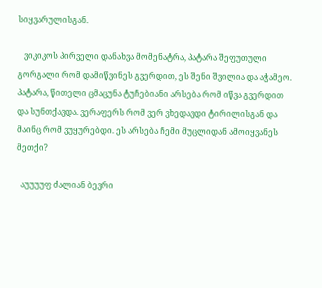სიყვარულისგან.

   ვიკიკოს პირველი დანახვა მომენატრა, პატარა შეფუთული გორგალი რომ დამიწვინეს გვერდით, ეს შენი შვილია და აჭამეო. პატარა, წითელი ცმაცუნა ტუჩებიანი არსება რომ იწვა გვერდით და სუნთქავდა. ვერაფერს რომ ვერ ვხედავდი ტირილისგან და მაინც რომ ვუყურებდი. ეს არსება ჩემი მუცლიდან ამოიყვანეს მეთქი?

  აუუუუფ ძალიან ბევრი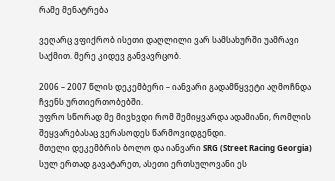რამე მენატრება

ვეღარც ვფიქრობ ისეთი დაღლილი ვარ სამსახურში უამრავი საქმით. მერე კიდევ განვავრცობ.

2006 – 2007 წლის დეკემბერი – იანვარი გადამწყვეტი აღმოჩნდა ჩვენს ურთიერთობებში.
უფრო სწორად მე მივხვდი რომ შემიყვარდა ადამიანი, რომლის შეყვარებასაც ვერასოდეს წარმოვიდგენდი.
მთელი დეკემბრის ბოლო და იანვარი SRG (Street Racing Georgia) სულ ერთად გავატარეთ, ასეთი ერთსულოვანი ეს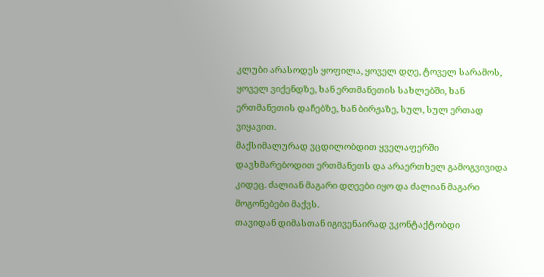კლუბი არასოდეს ყოფილა, ყოველ დღე, ტოველ სარამოს, ყოველ ვიქენდზე, ხან ერთმანეთის სახლებში, ხან ერთმანეთის დაჩებზე, ხან ბირჟაზე, სულ, სულ ერთად ვიყავით.
მაქსიმალურად ვცდილობდით ყველაფერში დავხმარებოდით ერთმანეთს და არაერთხელ გამოგვივიდა კიდეც. ძალიან მაგარი დღეები იყო და ძალიან მაგარი მოგონებები მაქვს.
თავიდან დიმასთან იგივენაირად ვკონტაქტობდი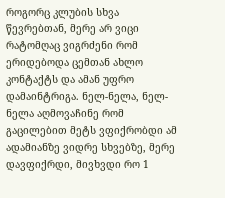როგორც კლუბის სხვა წევრებთან, მერე არ ვიცი რატომღაც ვიგრძენი რომ ერიდებოდა ცემთან ახლო კონტაქტს და ამან უფრო დამაინტრიგა. ნელ-ნელა, ნელ-ნელა აღმოვაჩინე რომ გაცილებით მეტს ვფიქრობდი ამ ადამიანზე ვიდრე სხვებზე, მერე დავფიქრდი, მივხვდი რო 1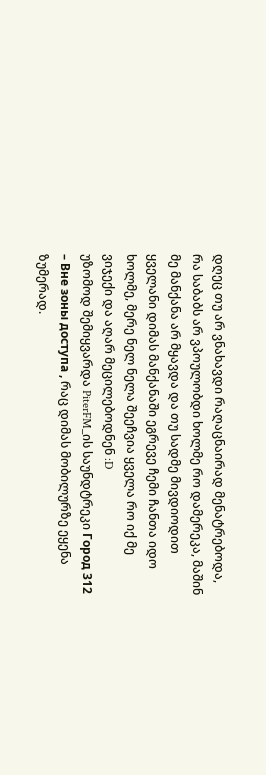დღეც თუ არ ვნახავდი რაღაცნაირად მენატრებოდა, რა საბაბს არ ვპოულობდი ხოლმე რო დამერეკა, მაშინ მე მანქანა არ მყავდა და თუ სადმე მივდიოდით ყველანი დიმას მანქანაში ეგრევე ჩემი ჩანთა იდო ხოლმე, მერე ნელ ნელა შეეჩვია ყველა რო იქ მე ვიჯექი და აღარ მეცილებოდნენ :D
უზომოდ შემიყვარდა PiterFM_ის საუნდტრეკი Город 312 – Вне зоны доступа , რაც დიმას მობილურზე ეყენა ზუმერად.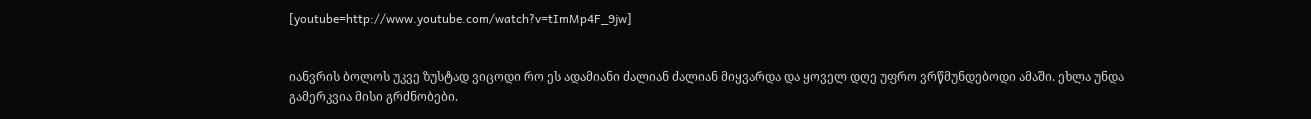[youtube=http://www.youtube.com/watch?v=tImMp4F_9jw]


იანვრის ბოლოს უკვე ზუსტად ვიცოდი რო ეს ადამიანი ძალიან ძალიან მიყვარდა და ყოველ დღე უფრო ვრწმუნდებოდი ამაში. ეხლა უნდა გამერკვია მისი გრძნობები.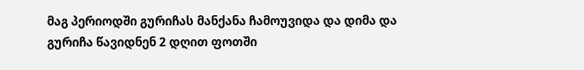მაგ პერიოდში გურიჩას მანქანა ჩამოუვიდა და დიმა და გურიჩა წავიდნენ 2 დღით ფოთში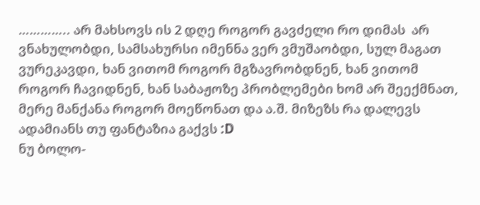………….. არ მახსოვს ის 2 დღე როგორ გავძელი რო დიმას  არ ვნახულობდი, სამსახურსი იმენნა ვერ ვმუშაობდი, სულ მაგათ ვურეკავდი, ხან ვითომ როგორ მგზავრობდნენ, ხან ვითომ როგორ ჩავიდნენ, ხან საბაჟოზე პრობლემები ხომ არ შეექმნათ, მერე მანქანა როგორ მოეწონათ და ა.შ. მიზეზს რა დალევს ადამიანს თუ ფანტაზია გაქვს :D
ნუ ბოლო-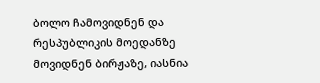ბოლო ჩამოვიდნენ და რესპუბლიკის მოედანზე მოვიდნენ ბირჟაზე, იასნია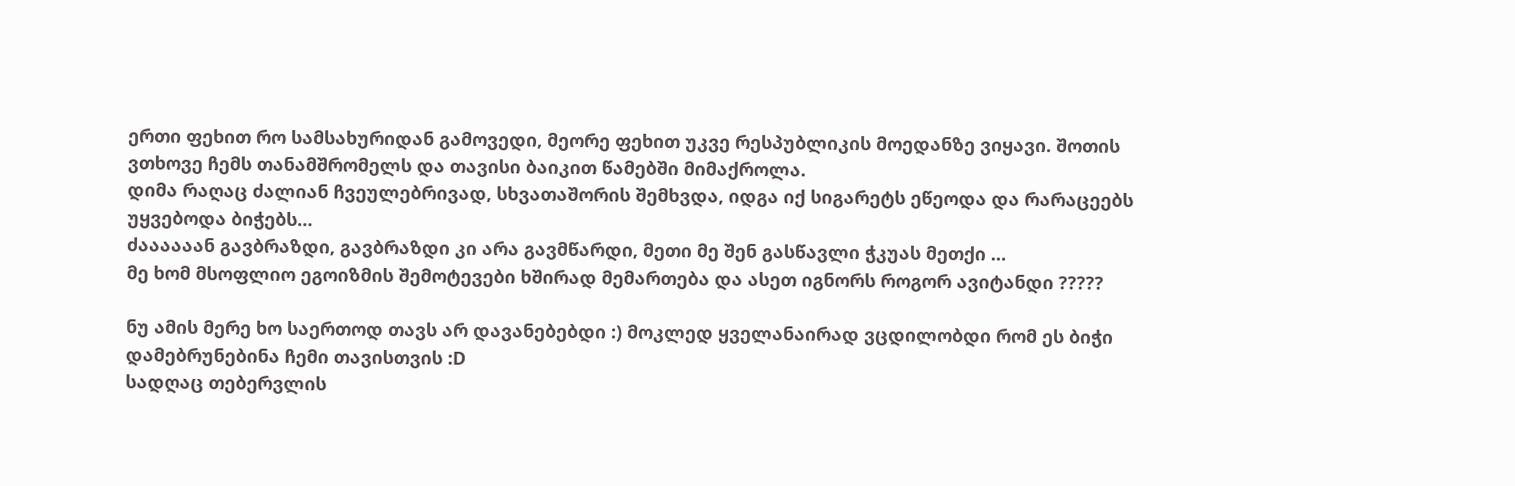ერთი ფეხით რო სამსახურიდან გამოვედი, მეორე ფეხით უკვე რესპუბლიკის მოედანზე ვიყავი. შოთის ვთხოვე ჩემს თანამშრომელს და თავისი ბაიკით წამებში მიმაქროლა.
დიმა რაღაც ძალიან ჩვეულებრივად, სხვათაშორის შემხვდა, იდგა იქ სიგარეტს ეწეოდა და რარაცეებს უყვებოდა ბიჭებს…
ძაააააან გავბრაზდი, გავბრაზდი კი არა გავმწარდი, მეთი მე შენ გასწავლი ჭკუას მეთქი …
მე ხომ მსოფლიო ეგოიზმის შემოტევები ხშირად მემართება და ასეთ იგნორს როგორ ავიტანდი ?????

ნუ ამის მერე ხო საერთოდ თავს არ დავანებებდი :) მოკლედ ყველანაირად ვცდილობდი რომ ეს ბიჭი დამებრუნებინა ჩემი თავისთვის :D
სადღაც თებერვლის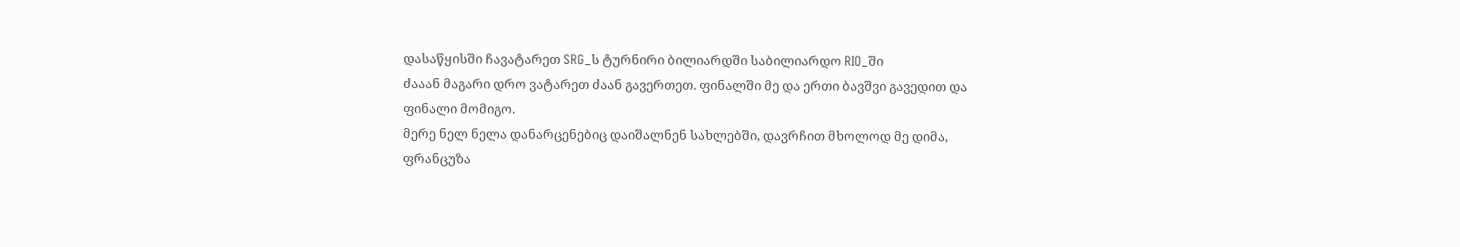დასაწყისში ჩავატარეთ SRG_ს ტურნირი ბილიარდში საბილიარდო RIO_ში
ძააან მაგარი დრო ვატარეთ ძაან გავერთეთ. ფინალში მე და ერთი ბავშვი გავედით და ფინალი მომიგო.
მერე ნელ ნელა დანარცენებიც დაიშალნენ სახლებში, დავრჩით მხოლოდ მე დიმა, ფრანცუზა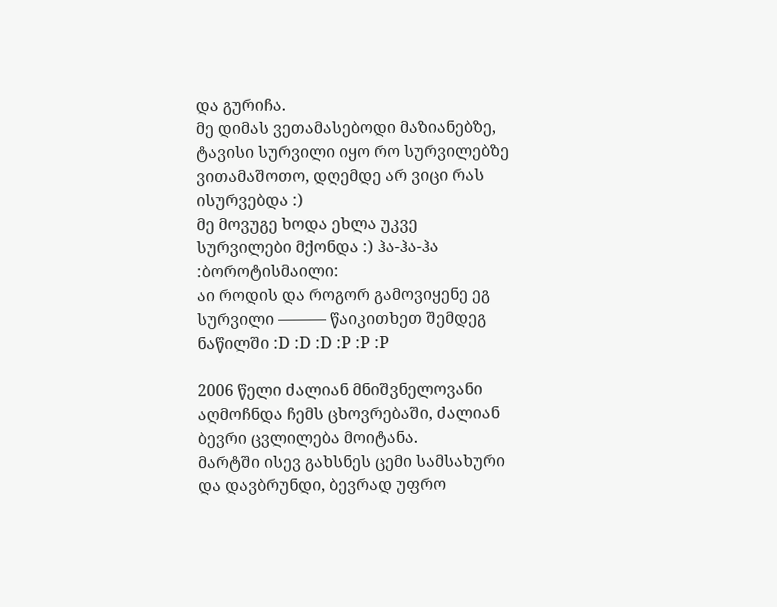და გურიჩა.
მე დიმას ვეთამასებოდი მაზიანებზე, ტავისი სურვილი იყო რო სურვილებზე ვითამაშოთო, დღემდე არ ვიცი რას ისურვებდა :)
მე მოვუგე ხოდა ეხლა უკვე სურვილები მქონდა :) ჰა-ჰა-ჰა :ბოროტისმაილი:
აი როდის და როგორ გამოვიყენე ეგ სურვილი ——— წაიკითხეთ შემდეგ ნაწილში :D :D :D :P :P :P

2006 წელი ძალიან მნიშვნელოვანი აღმოჩნდა ჩემს ცხოვრებაში, ძალიან ბევრი ცვლილება მოიტანა.
მარტში ისევ გახსნეს ცემი სამსახური და დავბრუნდი, ბევრად უფრო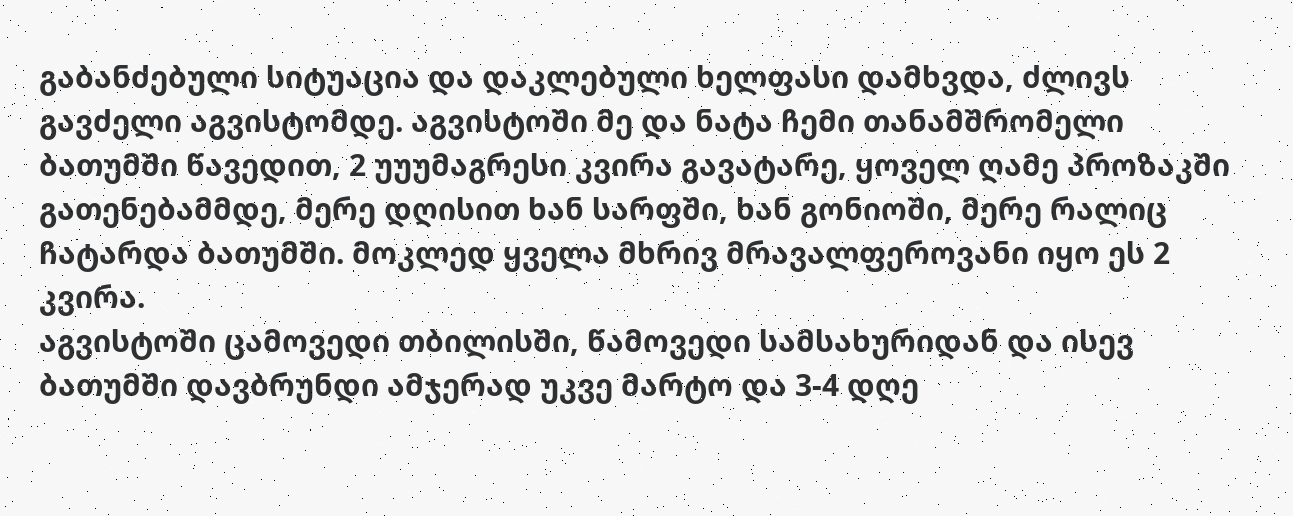გაბანძებული სიტუაცია და დაკლებული ხელფასი დამხვდა, ძლივს გავძელი აგვისტომდე. აგვისტოში მე და ნატა ჩემი თანამშრომელი ბათუმში წავედით, 2 უუუმაგრესი კვირა გავატარე, ყოველ ღამე პროზაკში გათენებამმდე, მერე დღისით ხან სარფში, ხან გონიოში, მერე რალიც ჩატარდა ბათუმში. მოკლედ ყველა მხრივ მრავალფეროვანი იყო ეს 2 კვირა.
აგვისტოში ცამოვედი თბილისში, წამოვედი სამსახურიდან და ისევ ბათუმში დავბრუნდი ამჯერად უკვე მარტო და 3-4 დღე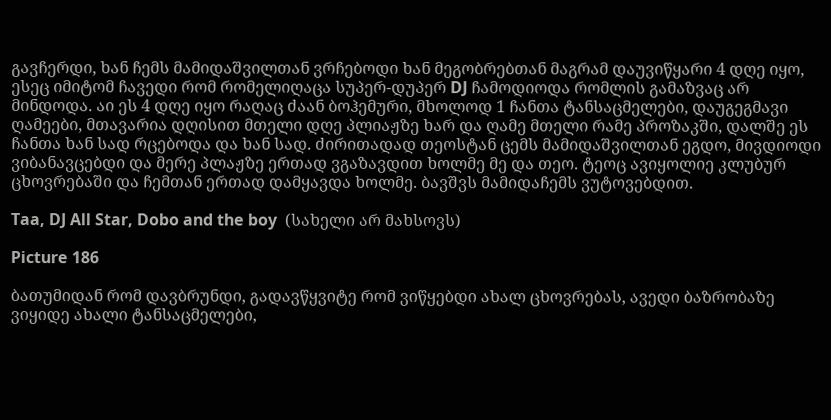გავჩერდი, ხან ჩემს მამიდაშვილთან ვრჩებოდი ხან მეგობრებთან მაგრამ დაუვიწყარი 4 დღე იყო, ესეც იმიტომ ჩავედი რომ რომელიღაცა სუპერ-დუპერ DJ ჩამოდიოდა რომლის გამაზვაც არ მინდოდა. აი ეს 4 დღე იყო რაღაც ძაან ბოჰემური, მხოლოდ 1 ჩანთა ტანსაცმელები, დაუგეგმავი ღამეები, მთავარია დღისით მთელი დღე პლიაჟზე ხარ და ღამე მთელი რამე პროზაკში, დალშე ეს ჩანთა ხან სად რცებოდა და ხან სად. ძირითადად თეოსტან ცემს მამიდაშვილთან ეგდო, მივდიოდი ვიბანავცებდი და მერე პლაჟზე ერთად ვგაზავდით ხოლმე მე და თეო. ტეოც ავიყოლიე კლუბურ ცხოვრებაში და ჩემთან ერთად დამყავდა ხოლმე. ბავშვს მამიდაჩემს ვუტოვებდით.

Taa, DJ All Star, Dobo and the boy  (სახელი არ მახსოვს)

Picture 186

ბათუმიდან რომ დავბრუნდი, გადავწყვიტე რომ ვიწყებდი ახალ ცხოვრებას, ავედი ბაზრობაზე ვიყიდე ახალი ტანსაცმელები,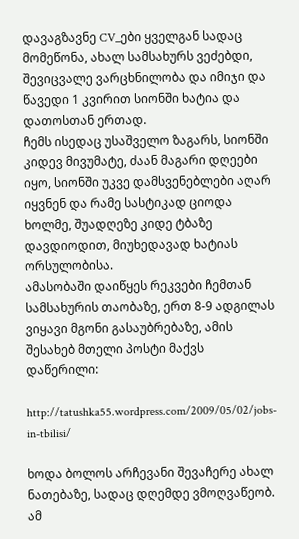დავაგზავნე CV_ები ყველგან სადაც მომეწონა, ახალ სამსახურს ვეძებდი, შევიცვალე ვარცხნილობა და იმიჯი და წავედი 1 კვირით სიონში ხატია და დათოსთან ერთად.
ჩემს ისედაც უსაშველო ზაგარს, სიონში კიდევ მივუმატე, ძაან მაგარი დღეები იყო, სიონში უკვე დამსვენებლები აღარ იყვნენ და რამე სასტიკად ციოდა ხოლმე, შუადღეზე კიდე ტბაზე დავდიოდით, მიუხედავად ხატიას ორსულობისა.
ამასობაში დაიწყეს რეკვები ჩემთან სამსახურის თაობაზე, ერთ 8-9 ადგილას ვიყავი მგონი გასაუბრებაზე, ამის შესახებ მთელი პოსტი მაქვს დაწერილი:

http://tatushka55.wordpress.com/2009/05/02/jobs-in-tbilisi/

ხოდა ბოლოს არჩევანი შევაჩერე ახალ ნათებაზე, სადაც დღემდე ვმოღვაწეობ.
ამ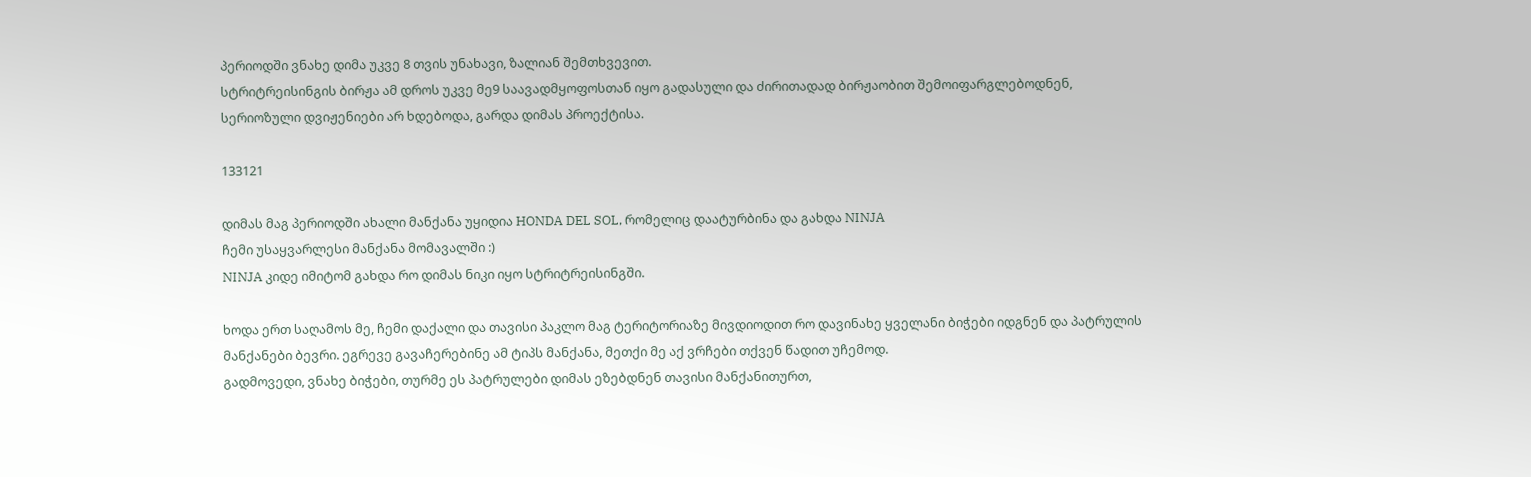პერიოდში ვნახე დიმა უკვე 8 თვის უნახავი, ზალიან შემთხვევით.
სტრიტრეისინგის ბირჟა ამ დროს უკვე მე9 საავადმყოფოსთან იყო გადასული და ძირითადად ბირჟაობით შემოიფარგლებოდნენ, სერიოზული დვიჟენიები არ ხდებოდა, გარდა დიმას პროექტისა.

133121

დიმას მაგ პერიოდში ახალი მანქანა უყიდია HONDA DEL SOL, რომელიც დაატურბინა და გახდა NINJA
ჩემი უსაყვარლესი მანქანა მომავალში :)
NINJA კიდე იმიტომ გახდა რო დიმას ნიკი იყო სტრიტრეისინგში.

ხოდა ერთ საღამოს მე, ჩემი დაქალი და თავისი პაკლო მაგ ტერიტორიაზე მივდიოდით რო დავინახე ყველანი ბიჭები იდგნენ და პატრულის მანქანები ბევრი. ეგრევე გავაჩერებინე ამ ტიპს მანქანა, მეთქი მე აქ ვრჩები თქვენ წადით უჩემოდ.
გადმოვედი, ვნახე ბიჭები, თურმე ეს პატრულები დიმას ეზებდნენ თავისი მანქანითურთ,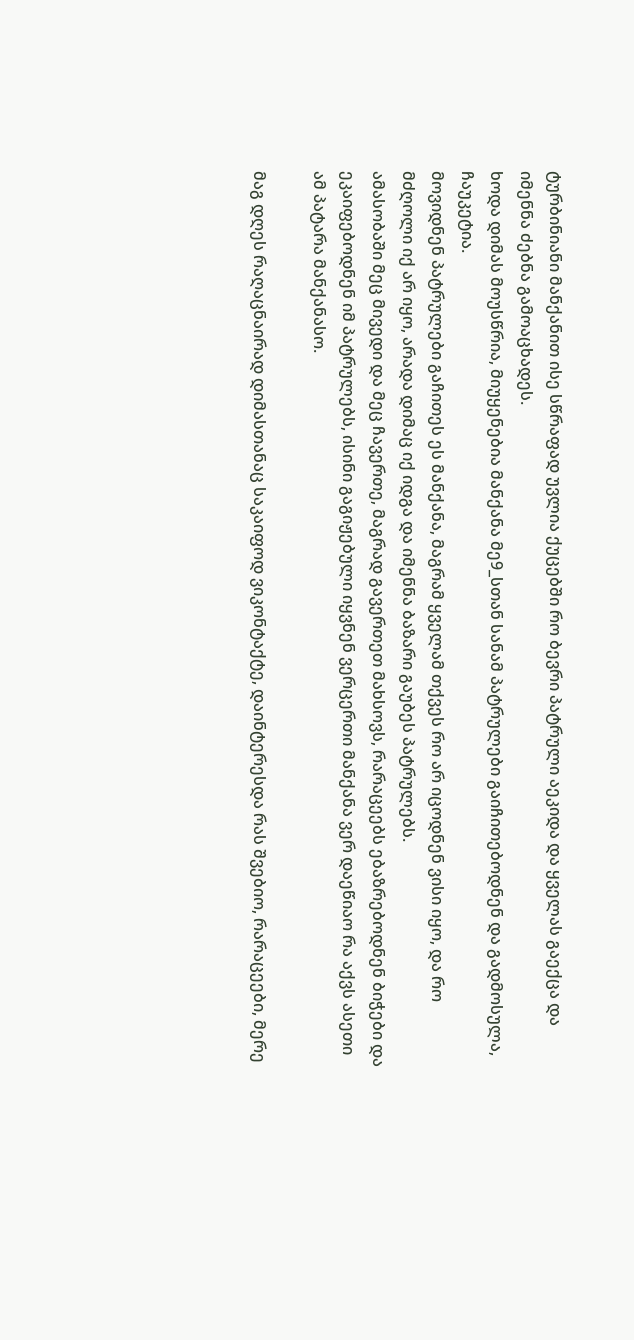ტურბინიანი მანქანით ისე სწრაფად უვლია ქუცებში რო ბევრი პატრული აეკიდა და ყველას გაექცა და იმენნა ძებნა გამოაცხადეს.
ხოდა დიმას მოუსწრია, მიუყენებია მანქანა მე9_სთან სანამ პატრულები გაიჩითებოდნენ და გადმოსულა, ჩაუკეტია.
მოვიდნენ პატრულები გაჩითეს ეს მანქანა, მაგრამ ყველამ თქვეს რო არ იცოდნენ ვისი იყო, და რო მძღოლი იქ არ იყო, არადა დიმაც იქ იდგა და იმენნა ბაზარი გაუბეს პატრულებს.
ამასობაში მეც მივედი და მეც ჩავერთე, მაგრად გავერთეთ მახსოვს, რარაცეებს ებაზრებოდნენ ბიჭები და ეკაიფებოდნენ იმ პატრულებს, ისინი გაგიჟებული იყვნენ ვერცერთი მანქანა ვერ დაეწიაო რა აქვს ასეთი ამ პატარა მანქანასო.

მაგ დღეს რაღაცნაირად დიმასთანაც საკაიფოდ ვიკონტაქტე, დაინტერესდა რას შვებიო, რარაცეები, მერე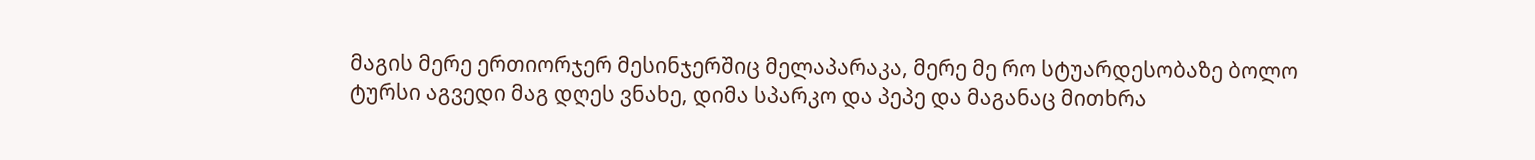მაგის მერე ერთიორჯერ მესინჯერშიც მელაპარაკა, მერე მე რო სტუარდესობაზე ბოლო ტურსი აგვედი მაგ დღეს ვნახე, დიმა სპარკო და პეპე და მაგანაც მითხრა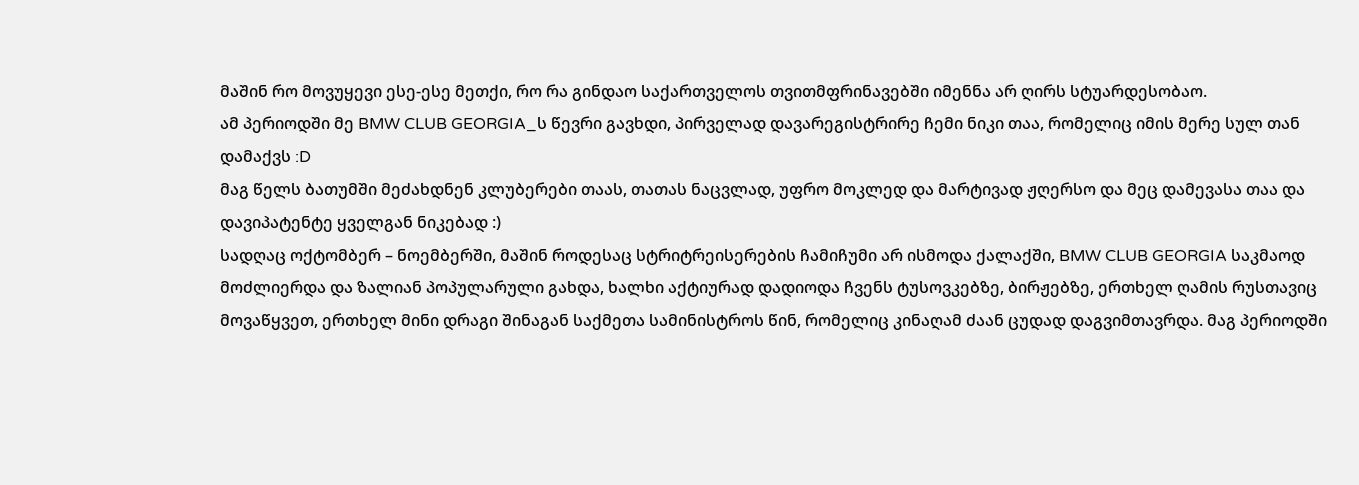მაშინ რო მოვუყევი ესე-ესე მეთქი, რო რა გინდაო საქართველოს თვითმფრინავებში იმენნა არ ღირს სტუარდესობაო.
ამ პერიოდში მე BMW CLUB GEORGIA_ს წევრი გავხდი, პირველად დავარეგისტრირე ჩემი ნიკი თაა, რომელიც იმის მერე სულ თან დამაქვს :D
მაგ წელს ბათუმში მეძახდნენ კლუბერები თაას, თათას ნაცვლად, უფრო მოკლედ და მარტივად ჟღერსო და მეც დამევასა თაა და დავიპატენტე ყველგან ნიკებად :)
სადღაც ოქტომბერ – ნოემბერში, მაშინ როდესაც სტრიტრეისერების ჩამიჩუმი არ ისმოდა ქალაქში, BMW CLUB GEORGIA საკმაოდ მოძლიერდა და ზალიან პოპულარული გახდა, ხალხი აქტიურად დადიოდა ჩვენს ტუსოვკებზე, ბირჟებზე, ერთხელ ღამის რუსთავიც მოვაწყვეთ, ერთხელ მინი დრაგი შინაგან საქმეთა სამინისტროს წინ, რომელიც კინაღამ ძაან ცუდად დაგვიმთავრდა. მაგ პერიოდში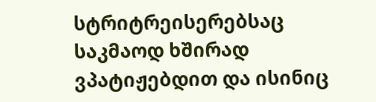სტრიტრეისერებსაც საკმაოდ ხშირად ვპატიჟებდით და ისინიც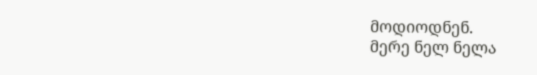მოდიოდნენ.
მერე ნელ ნელა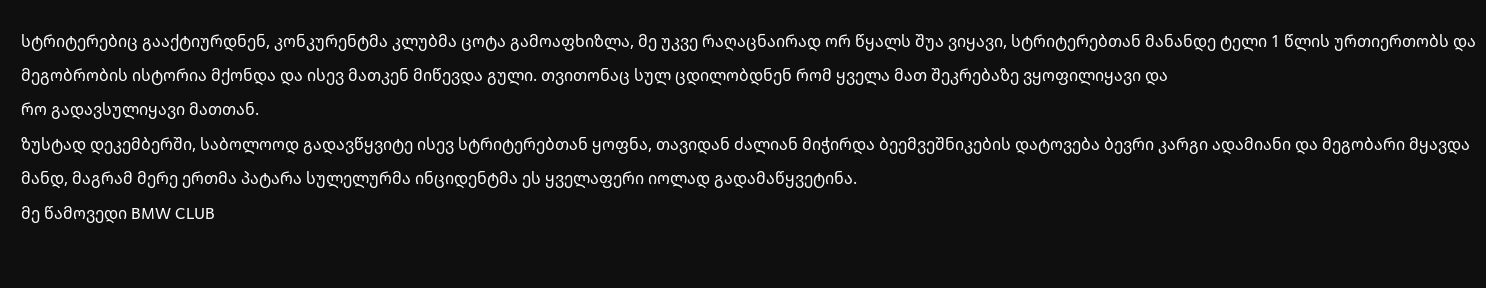სტრიტერებიც გააქტიურდნენ, კონკურენტმა კლუბმა ცოტა გამოაფხიზლა, მე უკვე რაღაცნაირად ორ წყალს შუა ვიყავი, სტრიტერებთან მანანდე ტელი 1 წლის ურთიერთობს და მეგობრობის ისტორია მქონდა და ისევ მათკენ მიწევდა გული. თვითონაც სულ ცდილობდნენ რომ ყველა მათ შეკრებაზე ვყოფილიყავი და
რო გადავსულიყავი მათთან.
ზუსტად დეკემბერში, საბოლოოდ გადავწყვიტე ისევ სტრიტერებთან ყოფნა, თავიდან ძალიან მიჭირდა ბეემვეშნიკების დატოვება ბევრი კარგი ადამიანი და მეგობარი მყავდა მანდ, მაგრამ მერე ერთმა პატარა სულელურმა ინციდენტმა ეს ყველაფერი იოლად გადამაწყვეტინა.
მე წამოვედი BMW CLUB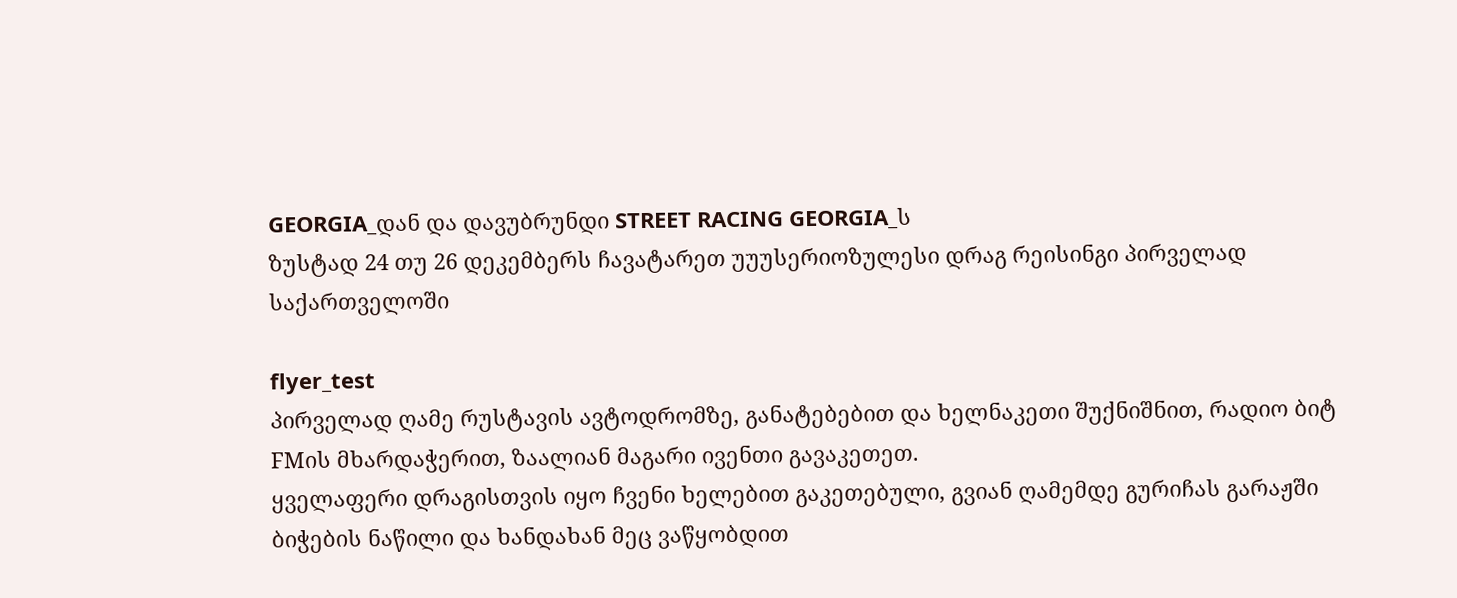GEORGIA_დან და დავუბრუნდი STREET RACING GEORGIA_ს
ზუსტად 24 თუ 26 დეკემბერს ჩავატარეთ უუუსერიოზულესი დრაგ რეისინგი პირველად საქართველოში

flyer_test
პირველად ღამე რუსტავის ავტოდრომზე, განატებებით და ხელნაკეთი შუქნიშნით, რადიო ბიტ FMის მხარდაჭერით, ზაალიან მაგარი ივენთი გავაკეთეთ.
ყველაფერი დრაგისთვის იყო ჩვენი ხელებით გაკეთებული, გვიან ღამემდე გურიჩას გარაჟში ბიჭების ნაწილი და ხანდახან მეც ვაწყობდით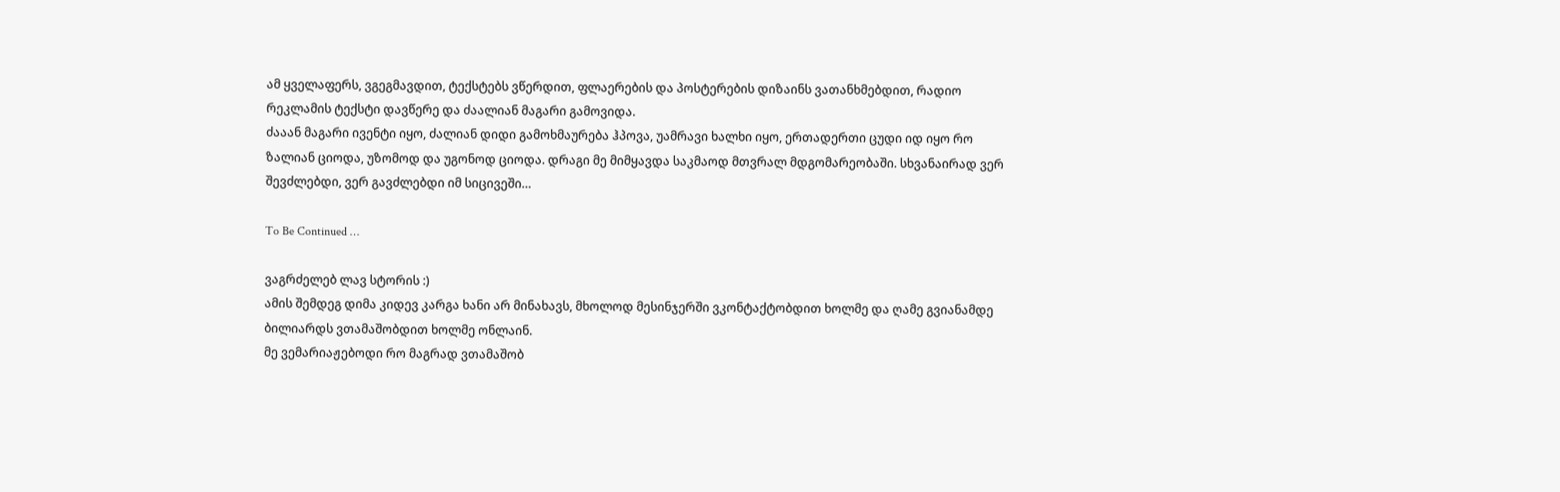ამ ყველაფერს, ვგეგმავდით, ტექსტებს ვწერდით, ფლაერების და პოსტერების დიზაინს ვათანხმებდით, რადიო რეკლამის ტექსტი დავწერე და ძაალიან მაგარი გამოვიდა.
ძააან მაგარი ივენტი იყო, ძალიან დიდი გამოხმაურება ჰპოვა, უამრავი ხალხი იყო, ერთადერთი ცუდი იდ იყო რო ზალიან ციოდა, უზომოდ და უგონოდ ციოდა. დრაგი მე მიმყავდა საკმაოდ მთვრალ მდგომარეობაში. სხვანაირად ვერ შევძლებდი, ვერ გავძლებდი იმ სიცივეში…

To Be Continued …

ვაგრძელებ ლავ სტორის :)
ამის შემდეგ დიმა კიდევ კარგა ხანი არ მინახავს, მხოლოდ მესინჯერში ვკონტაქტობდით ხოლმე და ღამე გვიანამდე ბილიარდს ვთამაშობდით ხოლმე ონლაინ.
მე ვემარიაჟებოდი რო მაგრად ვთამაშობ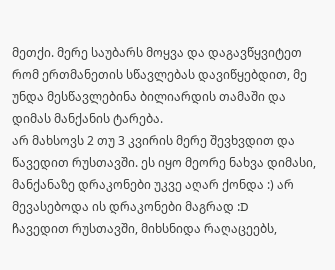მეთქი. მერე საუბარს მოყვა და დაგავწყვიტეთ რომ ერთმანეთის სწავლებას დავიწყებდით, მე უნდა მესწავლებინა ბილიარდის თამაში და დიმას მანქანის ტარება.
არ მახსოვს 2 თუ 3 კვირის მერე შევხვდით და წავედით რუსთავში. ეს იყო მეორე ნახვა დიმასი, მანქანაზე დრაკონები უკვე აღარ ქონდა :) არ მევასებოდა ის დრაკონები მაგრად :D
ჩავედით რუსთავში, მიხსნიდა რაღაცეებს,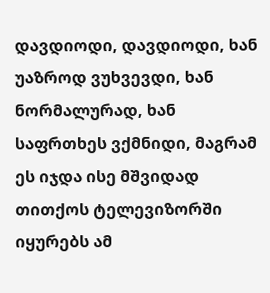დავდიოდი, დავდიოდი, ხან უაზროდ ვუხვევდი, ხან ნორმალურად, ხან საფრთხეს ვქმნიდი, მაგრამ ეს იჯდა ისე მშვიდად თითქოს ტელევიზორში იყურებს ამ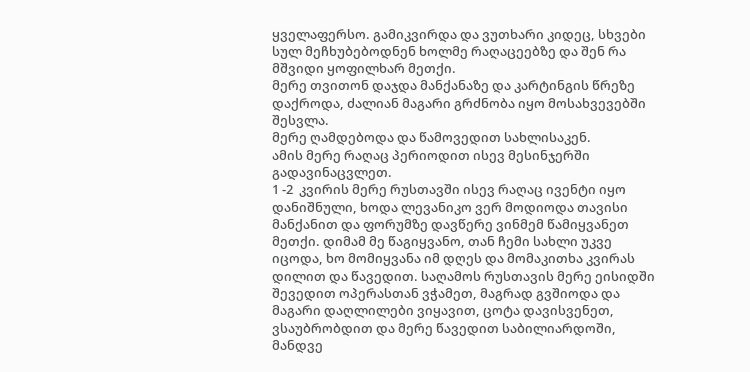ყველაფერსო. გამიკვირდა და ვუთხარი კიდეც, სხვები სულ მეჩხუბებოდნენ ხოლმე რაღაცეებზე და შენ რა მშვიდი ყოფილხარ მეთქი.
მერე თვითონ დაჯდა მანქანაზე და კარტინგის წრეზე დაქროდა, ძალიან მაგარი გრძნობა იყო მოსახვევებში შესვლა.
მერე ღამდებოდა და წამოვედით სახლისაკენ.
ამის მერე რაღაც პერიოდით ისევ მესინჯერში გადავინაცვლეთ.
1 -2  კვირის მერე რუსთავში ისევ რაღაც ივენტი იყო დანიშნული, ხოდა ლევანიკო ვერ მოდიოდა თავისი მანქანით და ფორუმზე დავწერე ვინმემ წამიყვანეთ მეთქი. დიმამ მე წაგიყვანო, თან ჩემი სახლი უკვე იცოდა, ხო მომიყვანა იმ დღეს და მომაკითხა კვირას დილით და წავედით. საღამოს რუსთავის მერე ეისიდში შევედით ოპერასთან ვჭამეთ, მაგრად გვშიოდა და მაგარი დაღლილები ვიყავით, ცოტა დავისვენეთ, ვსაუბრობდით და მერე წავედით საბილიარდოში, მანდვე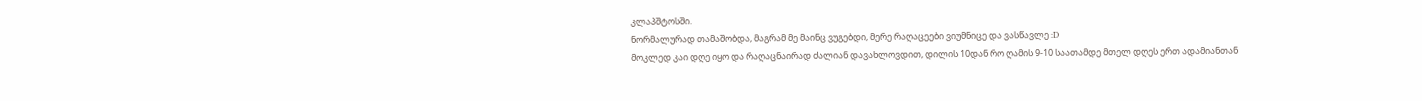კლაპშტოსში.
ნორმალურად თამაშობდა, მაგრამ მე მაინც ვუგებდი, მერე რაღაცეები ვიუმნიცე და ვასწავლე :D
მოკლედ კაი დღე იყო და რაღაცნაირად ძალიან დავახლოვდით, დილის 10დან რო ღამის 9-10 საათამდე მთელ დღეს ერთ ადამიანთან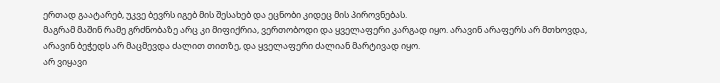ერთად გაატარებ, უკვე ბევრს იგებ მის შესახებ და ეცნობი კიდეც მის პიროვნებას.
მაგრამ მაშინ რამე გრძნობაზე არც კი მიფიქრია, ვერთობოდი და ყველაფერი კარგად იყო. არავინ არაფერს არ მთხოვდა, არავინ ბეჭედს არ მაცმევდა ძალით თითზე, და ყველაფერი ძალიან მარტივად იყო.
არ ვიყავი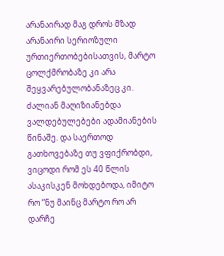არანაირად მაგ დროს მზად არანაირი სერიოზული ურთიერთობებისათვის, მარტო ცოლქმრობაზე კი არა შეყვარებულობანაზეც კი. ძალიან მაღიზიანებდა ვალდებულებები ადამიანების წინაშე. და საერთოდ გათხოვებაზე თუ ვფიქრობდი, ვიცოდი რომ ეს 40 წლის ასაკისკენ მოხდებოდა, იმიტო რო “ნუ მაინც მარტო რო არ დარჩე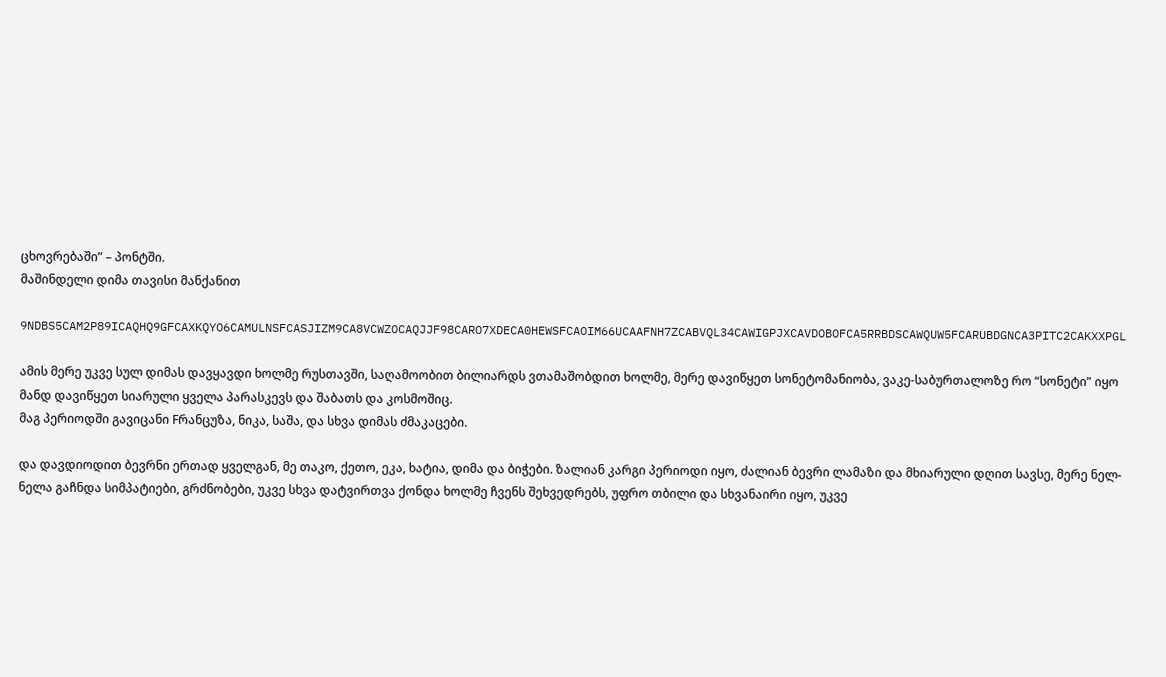ცხოვრებაში” – პონტში.
მაშინდელი დიმა თავისი მანქანით

9NDBS5CAM2P89ICAQHQ9GFCAXKQYO6CAMULNSFCASJIZM9CA8VCWZOCAQJJF98CARO7XDECA0HEWSFCAOIM66UCAAFNH7ZCABVQL34CAWIGPJXCAVDOBOFCA5RRBDSCAWQUW5FCARUBDGNCA3PITC2CAKXXPGL

ამის მერე უკვე სულ დიმას დავყავდი ხოლმე რუსთავში, საღამოობით ბილიარდს ვთამაშობდით ხოლმე, მერე დავიწყეთ სონეტომანიობა, ვაკე-საბურთალოზე რო “სონეტი” იყო მანდ დავიწყეთ სიარული ყველა პარასკევს და შაბათს და კოსმოშიც.
მაგ პერიოდში გავიცანი Fრანცუზა, ნიკა, საშა, და სხვა დიმას ძმაკაცები.

და დავდიოდით ბევრნი ერთად ყველგან, მე თაკო, ქეთო, ეკა, ხატია, დიმა და ბიჭები. ზალიან კარგი პერიოდი იყო, ძალიან ბევრი ლამაზი და მხიარული დღით სავსე, მერე ნელ-ნელა გაჩნდა სიმპატიები, გრძნობები, უკვე სხვა დატვირთვა ქონდა ხოლმე ჩვენს შეხვედრებს, უფრო თბილი და სხვანაირი იყო, უკვე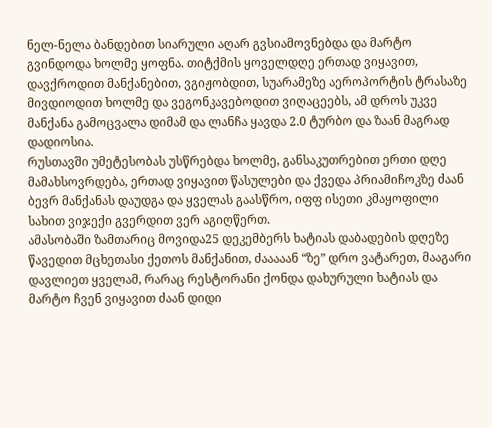ნელ-ნელა ბანდებით სიარული აღარ გვსიამოვნებდა და მარტო გვინდოდა ხოლმე ყოფნა. თიტქმის ყოველდღე ერთად ვიყავით, დავქროდით მანქანებით, ვგიჟობდით, სუარამეზე აეროპორტის ტრასაზე მივდიოდით ხოლმე და ვეგონკავებოდით ვიღაცეებს, ამ დროს უკვე მანქანა გამოცვალა დიმამ და ლანჩა ყავდა 2.0 ტურბო და ზაან მაგრად დადიოსია.
რუსთავში უმეტესობას უსწრებდა ხოლმე, განსაკუთრებით ერთი დღე მამახსოვრდება, ერთად ვიყავით წასულები და ქვედა პრიამიჩოკზე ძაან ბევრ მანქანას დაუდგა და ყველას გაასწრო, იფფ ისეთი კმაყოფილი სახით ვიჯექი გვერდით ვერ აგიღწერთ.
ამასობაში ზამთარიც მოვიდა25 დეკემბერს ხატიას დაბადების დღეზე წავედით მცხეთასი ქეთოს მანქანით, ძააააან “ზე” დრო ვატარეთ, მააგარი დავლიეთ ყველამ, რარაც რესტორანი ქონდა დახურული ხატიას და მარტო ჩვენ ვიყავით ძაან დიდი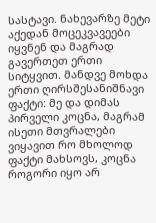სასტავი. ნახევარზე მეტი აქედან მოცეკვავეები იყვნენ და მაგრად გავერთეთ ერთი სიტყვით. მანდვე მოხდა ერთი ღირსშესანიშნავი ფაქტი: მე და დიმას პირველი კოცნა, მაგრამ ისეთი მთვრალები ვიყავით რო მხოლოდ ფაქტი მახსოვს, კოცნა როგორი იყო არ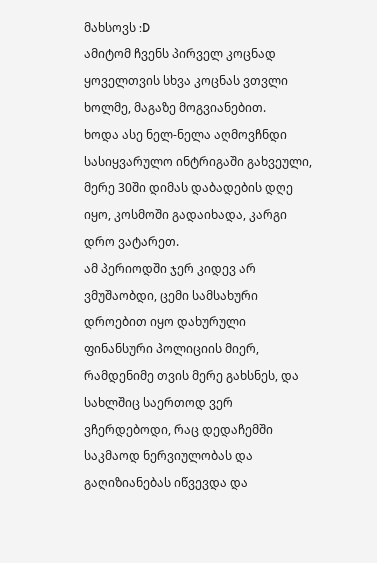მახსოვს :D
ამიტომ ჩვენს პირველ კოცნად ყოველთვის სხვა კოცნას ვთვლი ხოლმე, მაგაზე მოგვიანებით.
ხოდა ასე ნელ-ნელა აღმოვჩნდი სასიყვარულო ინტრიგაში გახვეული, მერე 30ში დიმას დაბადების დღე იყო, კოსმოში გადაიხადა, კარგი დრო ვატარეთ.
ამ პერიოდში ჯერ კიდევ არ ვმუშაობდი, ცემი სამსახური დროებით იყო დახურული ფინანსური პოლიციის მიერ, რამდენიმე თვის მერე გახსნეს, და სახლშიც საერთოდ ვერ ვჩერდებოდი, რაც დედაჩემში საკმაოდ ნერვიულობას და გაღიზიანებას იწვევდა და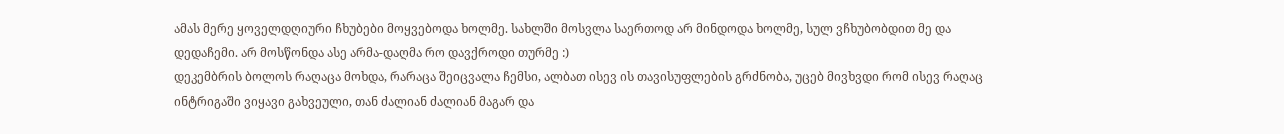ამას მერე ყოველდღიური ჩხუბები მოყვებოდა ხოლმე. სახლში მოსვლა საერთოდ არ მინდოდა ხოლმე, სულ ვჩხუბობდით მე და დედაჩემი. არ მოსწონდა ასე არმა-დაღმა რო დავქროდი თურმე :)
დეკემბრის ბოლოს რაღაცა მოხდა, რარაცა შეიცვალა ჩემსი, ალბათ ისევ ის თავისუფლების გრძნობა, უცებ მივხვდი რომ ისევ რაღაც ინტრიგაში ვიყავი გახვეული, თან ძალიან ძალიან მაგარ და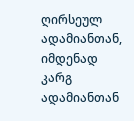ღირსეულ ადამიანთან, იმდენად კარგ ადამიანთან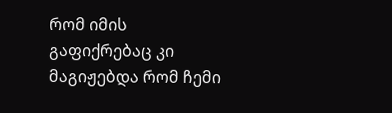რომ იმის გაფიქრებაც კი მაგიჟებდა რომ ჩემი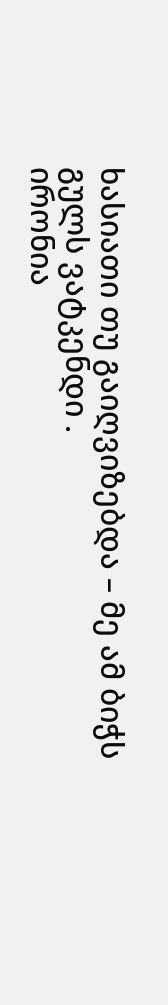ხასიათი თუ გაიღვიზებდა – მე ამ ბიჭს გულს ვატკენდი .
ირონია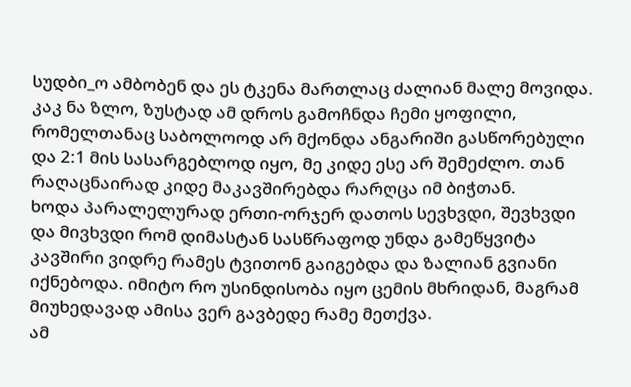სუდბი_ო ამბობენ და ეს ტკენა მართლაც ძალიან მალე მოვიდა.
კაკ ნა ზლო, ზუსტად ამ დროს გამოჩნდა ჩემი ყოფილი, რომელთანაც საბოლოოდ არ მქონდა ანგარიში გასწორებული და 2:1 მის სასარგებლოდ იყო, მე კიდე ესე არ შემეძლო. თან რაღაცნაირად კიდე მაკავშირებდა რარღცა იმ ბიჭთან.
ხოდა პარალელურად ერთი-ორჯერ დათოს სევხვდი, შევხვდი და მივხვდი რომ დიმასტან სასწრაფოდ უნდა გამეწყვიტა კავშირი ვიდრე რამეს ტვითონ გაიგებდა და ზალიან გვიანი იქნებოდა. იმიტო რო უსინდისობა იყო ცემის მხრიდან, მაგრამ მიუხედავად ამისა ვერ გავბედე რამე მეთქვა.
ამ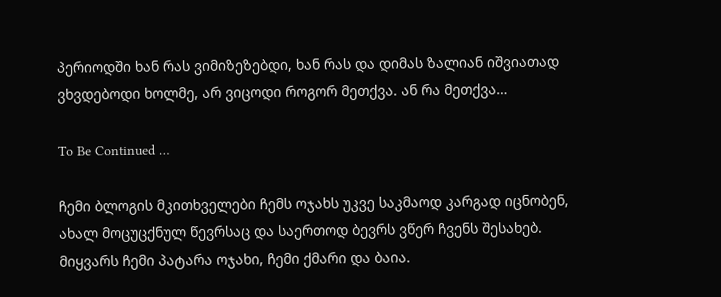პერიოდში ხან რას ვიმიზეზებდი, ხან რას და დიმას ზალიან იშვიათად ვხვდებოდი ხოლმე, არ ვიცოდი როგორ მეთქვა. ან რა მეთქვა…

To Be Continued …

ჩემი ბლოგის მკითხველები ჩემს ოჯახს უკვე საკმაოდ კარგად იცნობენ, ახალ მოცუცქნულ წევრსაც და საერთოდ ბევრს ვწერ ჩვენს შესახებ.
მიყვარს ჩემი პატარა ოჯახი, ჩემი ქმარი და ბაია.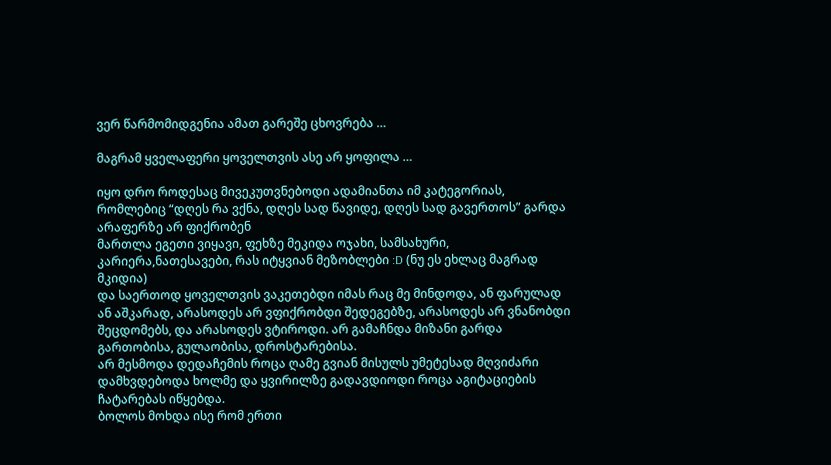ვერ წარმომიდგენია ამათ გარეშე ცხოვრება …

მაგრამ ყველაფერი ყოველთვის ასე არ ყოფილა …

იყო დრო როდესაც მივეკუთვნებოდი ადამიანთა იმ კატეგორიას, რომლებიც “დღეს რა ვქნა, დღეს სად წავიდე, დღეს სად გავერთოს” გარდა არაფერზე არ ფიქრობენ
მართლა ეგეთი ვიყავი, ფეხზე მეკიდა ოჯახი, სამსახური, კარიერა,ნათესავები, რას იტყვიან მეზობლები :D (ნუ ეს ეხლაც მაგრად მკიდია)
და საერთოდ ყოველთვის ვაკეთებდი იმას რაც მე მინდოდა, ან ფარულად ან აშკარად, არასოდეს არ ვფიქრობდი შედეგებზე, არასოდეს არ ვნანობდი შეცდომებს, და არასოდეს ვტიროდი. არ გამაჩნდა მიზანი გარდა გართობისა, გულაობისა, დროსტარებისა.
არ მესმოდა დედაჩემის როცა ღამე გვიან მისულს უმეტესად მღვიძარი დამხვდებოდა ხოლმე და ყვირილზე გადავდიოდი როცა აგიტაციების ჩატარებას იწყებდა.
ბოლოს მოხდა ისე რომ ერთი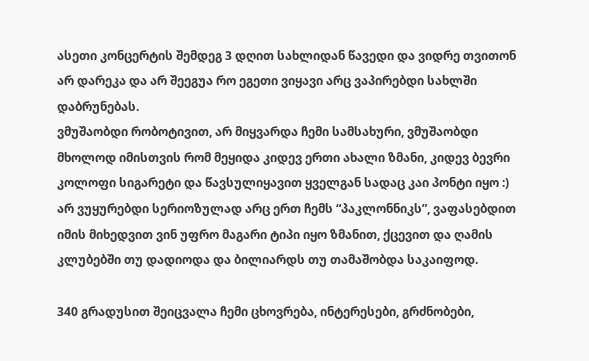ასეთი კონცერტის შემდეგ 3 დღით სახლიდან წავედი და ვიდრე თვითონ არ დარეკა და არ შეეგუა რო ეგეთი ვიყავი არც ვაპირებდი სახლში დაბრუნებას.
ვმუშაობდი რობოტივით, არ მიყვარდა ჩემი სამსახური, ვმუშაობდი მხოლოდ იმისთვის რომ მეყიდა კიდევ ერთი ახალი ზმანი, კიდევ ბევრი კოლოფი სიგარეტი და წავსულიყავით ყველგან სადაც კაი პონტი იყო :)
არ ვუყურებდი სერიოზულად არც ერთ ჩემს “პაკლონნიკს”, ვაფასებდით იმის მიხედვით ვინ უფრო მაგარი ტიპი იყო ზმანით, ქცევით და ღამის კლუბებში თუ დადიოდა და ბილიარდს თუ თამაშობდა საკაიფოდ.

340 გრადუსით შეიცვალა ჩემი ცხოვრება, ინტერესები, გრძნობები,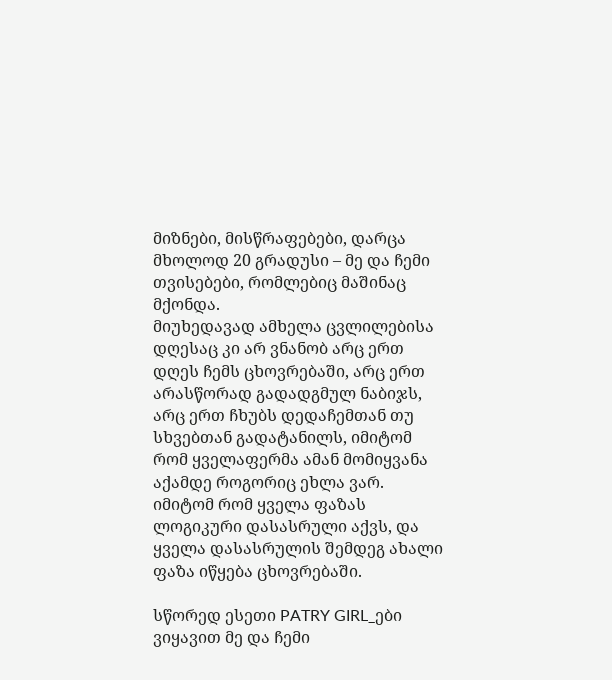მიზნები, მისწრაფებები, დარცა მხოლოდ 20 გრადუსი – მე და ჩემი თვისებები, რომლებიც მაშინაც მქონდა.
მიუხედავად ამხელა ცვლილებისა დღესაც კი არ ვნანობ არც ერთ დღეს ჩემს ცხოვრებაში, არც ერთ არასწორად გადადგმულ ნაბიჯს, არც ერთ ჩხუბს დედაჩემთან თუ სხვებთან გადატანილს, იმიტომ რომ ყველაფერმა ამან მომიყვანა აქამდე როგორიც ეხლა ვარ.
იმიტომ რომ ყველა ფაზას ლოგიკური დასასრული აქვს, და ყველა დასასრულის შემდეგ ახალი ფაზა იწყება ცხოვრებაში.

სწორედ ესეთი PATRY GIRL_ები ვიყავით მე და ჩემი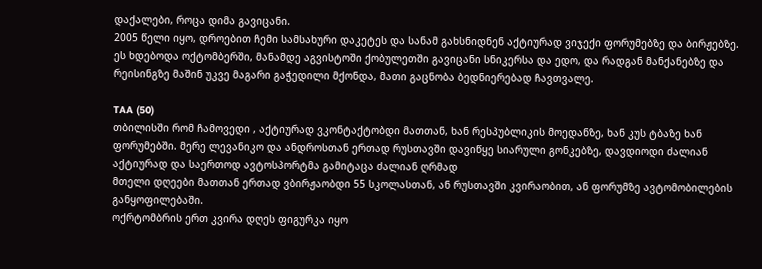დაქალები, როცა დიმა გავიცანი.
2005 წელი იყო, დროებით ჩემი სამსახური დაკეტეს და სანამ გახსნიდნენ აქტიურად ვიჯექი ფორუმებზე და ბირჟებზე.
ეს ხდებოდა ოქტომბერში, მანამდე აგვისტოში ქობულეთში გავიცანი სნიკერსა და ედო, და რადგან მანქანებზე და რეისინგზე მაშინ უკვე მაგარი გაჭედილი მქონდა, მათი გაცნობა ბედნიერებად ჩავთვალე.

TAA (50)
თბილისში რომ ჩამოვედი , აქტიურად ვკონტაქტობდი მათთან, ხან რესპუბლიკის მოედანზე, ხან კუს ტბაზე ხან ფორუმებში. მერე ლევანიკო და ანდროსთან ერთად რუსთავში დავიწყე სიარული გონკებზე, დავდიოდი ძალიან აქტიურად და საერთოდ ავტოსპორტმა გამიტაცა ძალიან ღრმად
მთელი დღეები მათთან ერთად ვბირჟაობდი 55 სკოლასთან, ან რუსთავში კვირაობით, ან ფორუმზე ავტომობილების განყოფილებაში.
ოქრტომბრის ერთ კვირა დღეს ფიგურკა იყო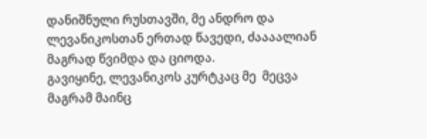დანიშნული რუსთავში, მე ანდრო და ლევანიკოსთან ერთად წავედი, ძაააალიან მაგრად წვიმდა და ციოდა.
გავიყინე, ლევანიკოს კურტკაც მე  მეცვა მაგრამ მაინც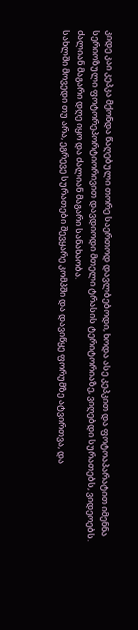კიდე კაი კეპკა მქონდა წაღებული თორე საერთოდ დავლბებოდი, ხოდა ასე კეპკით და ფოტოაპარატით იმენნა სერიოზული ფოტორეპორტიორივით დავდიოდი მთელი ტრასის ტერიტორიაზე, ვიღებდი სურათებს, ვიდეოებს.
ძალიან მაგარი დღე იყო და ძალიან მაგარი სანახაობა.
სახლში მოვედი თუ არა, ეგრევე სურათები შევყარე კომპში და დავიწყე ფორუმზე ატვირთვა, და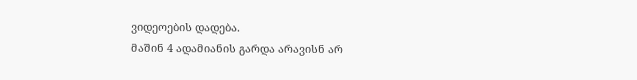ვიდეოების დადება.
მაშინ 4 ადამიანის გარდა არავისნ არ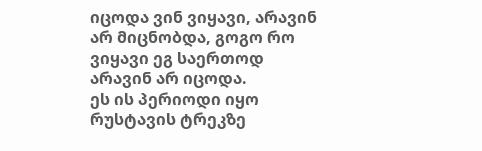იცოდა ვინ ვიყავი, არავინ არ მიცნობდა, გოგო რო ვიყავი ეგ საერთოდ არავინ არ იცოდა.
ეს ის პერიოდი იყო რუსტავის ტრეკზე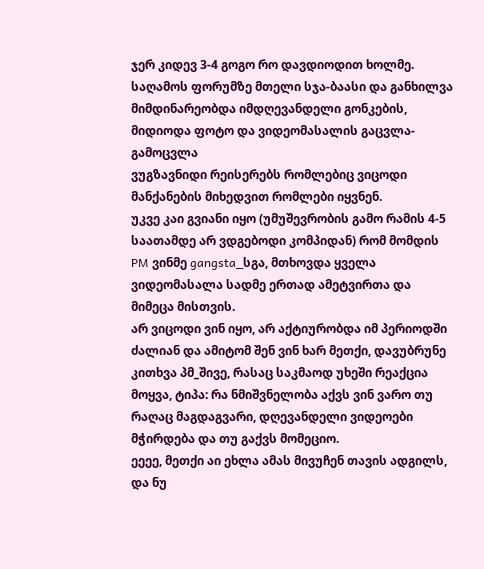ჯერ კიდევ 3-4 გოგო რო დავდიოდით ხოლმე.
საღამოს ფორუმზე მთელი სჯა-ბაასი და განხილვა მიმდინარეობდა იმდღევანდელი გონკების, მიდიოდა ფოტო და ვიდეომასალის გაცვლა-გამოცვლა
ვუგზავნიდი რეისერებს რომლებიც ვიცოდი მანქანების მიხედვით რომლები იყვნენ.
უკვე კაი გვიანი იყო (უმუშევრობის გამო რამის 4-5 საათამდე არ ვდგებოდი კომპიდან) რომ მომდის PM ვინმე gangsta_სგა, მთხოვდა ყველა ვიდეომასალა სადმე ერთად ამეტვირთა და მიმეცა მისთვის.
არ ვიცოდი ვინ იყო, არ აქტიურობდა იმ პერიოდში ძალიან და ამიტომ შენ ვინ ხარ მეთქი, დავუბრუნე კითხვა პმ_შივე, რასაც საკმაოდ უხეში რეაქცია მოყვა, ტიპა: რა ნმიშვნელობა აქვს ვინ ვარო თუ რაღაც მაგდაგვარი, დღევანდელი ვიდეოები მჭირდება და თუ გაქვს მომეციო.
ეეეე, მეთქი აი ეხლა ამას მივუჩენ თავის ადგილს, და ნუ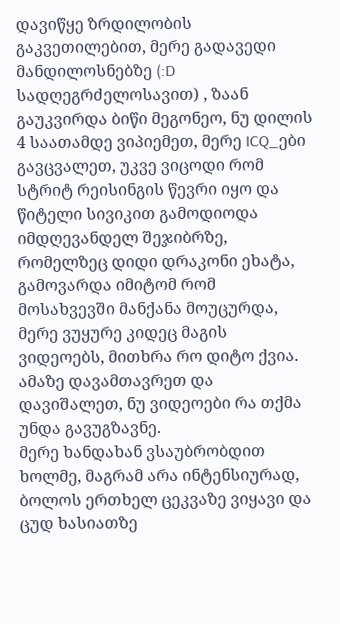დავიწყე ზრდილობის გაკვეთილებით, მერე გადავედი მანდილოსნებზე (:D სადღეგრძელოსავით) , ზაან გაუკვირდა ბიწი მეგონეო, ნუ დილის 4 საათამდე ვიპიემეთ, მერე ICQ_ები გავცვალეთ, უკვე ვიცოდი რომ სტრიტ რეისინგის წევრი იყო და წიტელი სივიკით გამოდიოდა იმდღევანდელ შეჯიბრზე, რომელზეც დიდი დრაკონი ეხატა, გამოვარდა იმიტომ რომ მოსახვევში მანქანა მოუცურდა, მერე ვუყურე კიდეც მაგის ვიდეოებს, მითხრა რო დიტო ქვია. ამაზე დავამთავრეთ და დავიშალეთ, ნუ ვიდეოები რა თქმა უნდა გავუგზავნე.
მერე ხანდახან ვსაუბრობდით ხოლმე, მაგრამ არა ინტენსიურად, ბოლოს ერთხელ ცეკვაზე ვიყავი და ცუდ ხასიათზე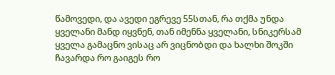წამოვედი, და ავედი ეგრევე 55სთან, რა თქმა უნდა ყველანი მანდ იყვნენ, თან იმენნა ყველანი, სნიკერსამ ყველა გამაცნო ვისაც არ ვიცნობდი და ხალხი შოკში ჩავარდა რო გაიგეს რო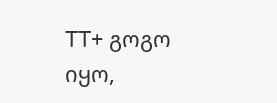TT+ გოგო იყო,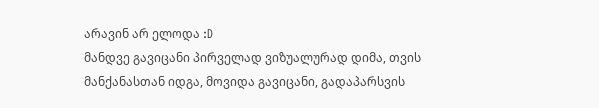არავინ არ ელოდა :D
მანდვე გავიცანი პირველად ვიზუალურად დიმა, თვის მანქანასთან იდგა, მოვიდა გავიცანი, გადაპარსვის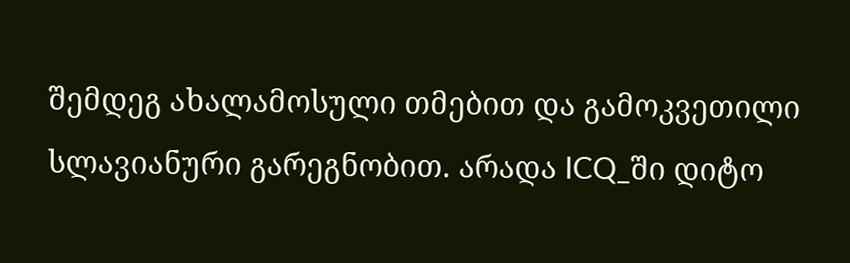შემდეგ ახალამოსული თმებით და გამოკვეთილი სლავიანური გარეგნობით. არადა ICQ_ში დიტო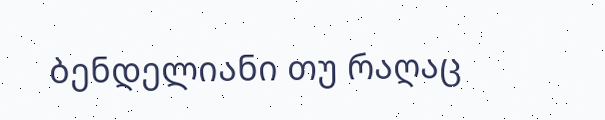ბენდელიანი თუ რაღაც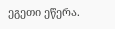ეგეთი ეწერა.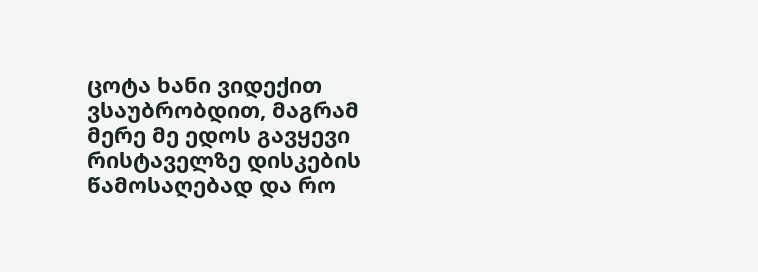ცოტა ხანი ვიდექით ვსაუბრობდით, მაგრამ მერე მე ედოს გავყევი რისტაველზე დისკების წამოსაღებად და რო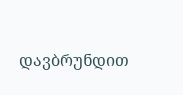დავბრუნდით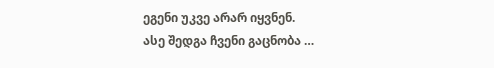ეგენი უკვე არარ იყვნენ.
ასე შედგა ჩვენი გაცნობა …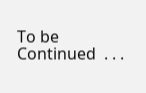To be Continued  . . .